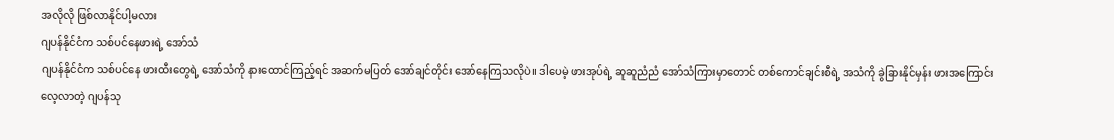အလိုလို ဖြစ်လာနိုင်ပါ့မလား
ဂျပန်နိုင်ငံက သစ်ပင်နေဖားရဲ့ အော်သံ
ဂျပန်နိုင်ငံက သစ်ပင်နေ ဖားထီးတွေရဲ့ အော်သံကို နားထောင်ကြည့်ရင် အဆက်မပြတ် အော်ချင်တိုင်း အော်နေကြသလိုပဲ။ ဒါပေမဲ့ ဖားအုပ်ရဲ့ ဆူဆူညံညံ အော်သံကြားမှာတောင် တစ်ကောင်ချင်းစီရဲ့ အသံကို ခွဲခြားနိုင်မှန်း ဖားအကြောင်း လေ့လာတဲ့ ဂျပန်သု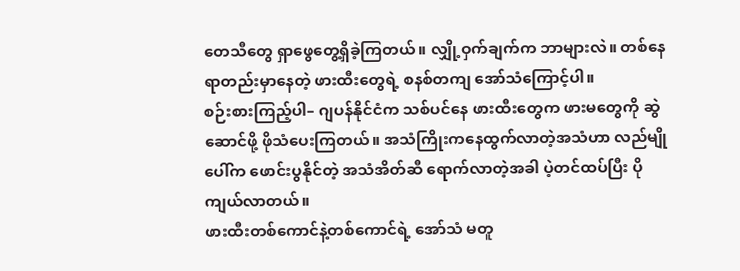တေသီတွေ ရှာဖွေတွေ့ရှိခဲ့ကြတယ်။ လျှို့ဝှက်ချက်က ဘာများလဲ။ တစ်နေရာတည်းမှာနေတဲ့ ဖားထီးတွေရဲ့ စနစ်တကျ အော်သံကြောင့်ပါ။
စဉ်းစားကြည့်ပါ– ဂျပန်နိုင်ငံက သစ်ပင်နေ ဖားထီးတွေက ဖားမတွေကို ဆွဲဆောင်ဖို့ ဖိုသံပေးကြတယ်။ အသံကြိုးကနေထွက်လာတဲ့အသံဟာ လည်မျိုပေါ်က ဖောင်းပွနိုင်တဲ့ အသံအိတ်ဆီ ရောက်လာတဲ့အခါ ပဲ့တင်ထပ်ပြီး ပိုကျယ်လာတယ်။
ဖားထီးတစ်ကောင်နဲ့တစ်ကောင်ရဲ့ အော်သံ မတူ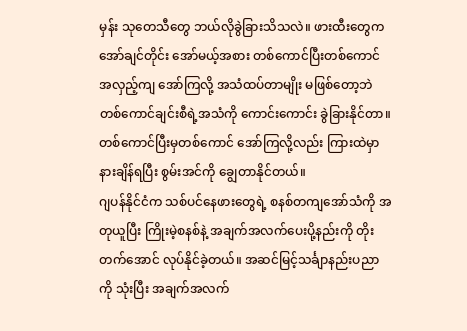မှန်း သုတေသီတွေ ဘယ်လိုခွဲခြားသိသလဲ။ ဖားထီးတွေက အော်ချင်တိုင်း အော်မယ့်အစား တစ်ကောင်ပြီးတစ်ကောင် အလှည့်ကျ အော်ကြလို့ အသံထပ်တာမျိုး မဖြစ်တော့ဘဲ တစ်ကောင်ချင်းစီရဲ့အသံကို ကောင်းကောင်း ခွဲခြားနိုင်တာ။ တစ်ကောင်ပြီးမှတစ်ကောင် အော်ကြလို့လည်း ကြားထဲမှာ နားချိန်ရပြီး စွမ်းအင်ကို ချွေတာနိုင်တယ်။
ဂျပန်နိုင်ငံက သစ်ပင်နေဖားတွေရဲ့ စနစ်တကျအော်သံကို အတုယူပြီး ကြိုးမဲ့စနစ်နဲ့ အချက်အလက်ပေးပို့နည်းကို တိုးတက်အောင် လုပ်နိုင်ခဲ့တယ်။ အဆင်မြင့်သင်္ချာနည်းပညာကို သုံးပြီး အချက်အလက်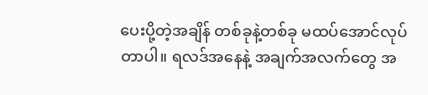ပေးပို့တဲ့အချိန် တစ်ခုနဲ့တစ်ခု မထပ်အောင်လုပ်တာပါ။ ရလဒ်အနေနဲ့ အချက်အလက်တွေ အ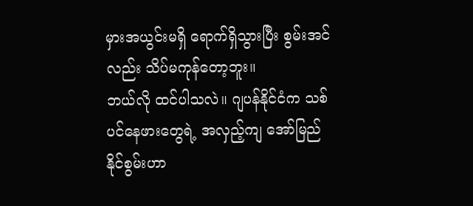မှားအယွင်းမရှိ ရောက်ရှိသွားပြီး စွမ်းအင်လည်း သိပ်မကုန်တော့ဘူး။
ဘယ်လို ထင်ပါသလဲ။ ဂျပန်နိုင်ငံက သစ်ပင်နေဖားတွေရဲ့ အလှည့်ကျ အော်မြည်နိုင်စွမ်းဟာ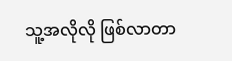သူ့အလိုလို ဖြစ်လာတာ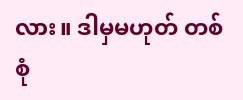လား။ ဒါမှမဟုတ် တစ်စုံ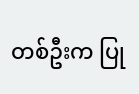တစ်ဦးက ပြု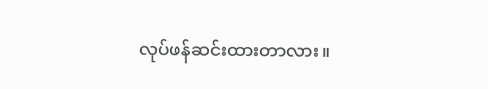လုပ်ဖန်ဆင်းထားတာလား။